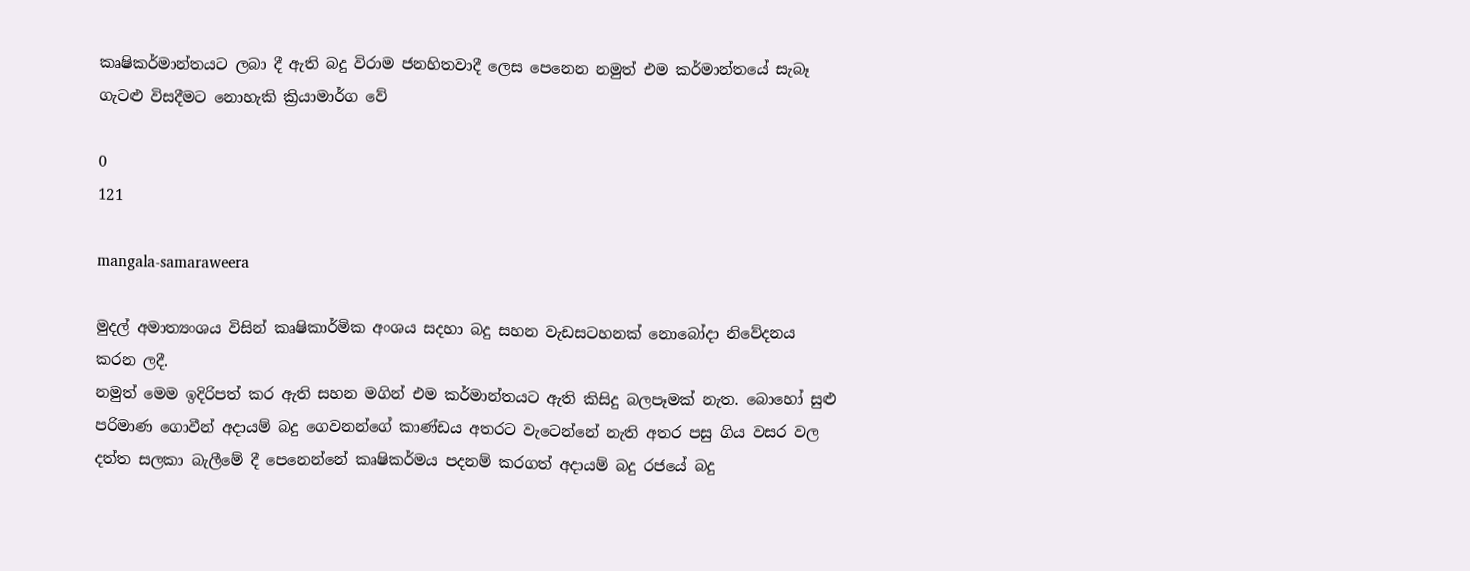කෘෂිකර්මාන්තයට ලබා දී ඇති බදු විරාම ජනහිතවාදී ලෙස පෙනෙන නමුත් එම කර්මාන්තයේ සැබෑ ගැටළු විසදීමට නොහැකි ක්‍රියාමාර්ග වේ

0
121

mangala-samaraweera

මුදල් අමාත්‍යංශය විසින් කෘෂිකාර්මික අංශය සදහා බදු සහන වැඩසටහනක් නොබෝදා නිවේදනය කරන ලදී.
නමුත් මෙම ඉදිරිපත් කර ඇති සහන මගින් එම කර්මාන්තයට ඇති කිසිදු බලපෑමක් නැත. බොහෝ සුළු පරිමාණ ගොවීන් අදායම් බදු ගෙවනන්ගේ කාණ්ඩය අතරට වැටෙන්නේ නැති අතර පසු ගිය වසර වල දත්ත සලකා බැලීමේ දී පෙනෙන්නේ කෘෂිකර්මය පදනම් කරගත් අදායම් බදු රජයේ බදු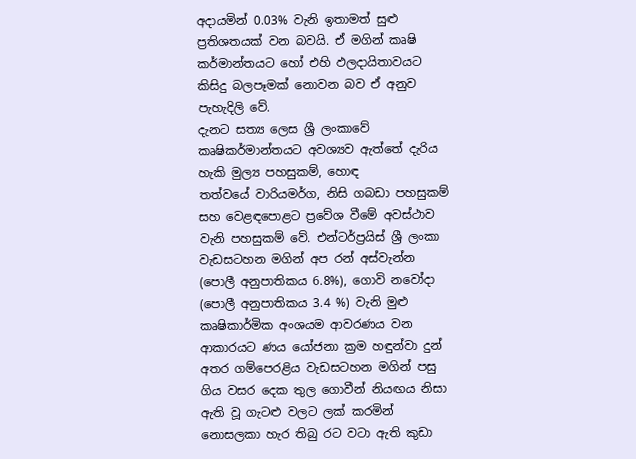අදායමින් 0.03% වැනි ඉතාමත් සුළු ප්‍රතිශතයක් වන බවයි. ඒ මගින් කෘෂි කර්මාන්තයට හෝ එහි ඵලදායිතාවයට කිසිදු බලපෑමක් නොවන බව ඒ අනුව පැහැදිලි වේ.
දැනට සත්‍ය ලෙස ශ්‍රී ලංකාවේ කෘෂිකර්මාන්තයට අවශ්‍යව ඇත්තේ දැරිය හැකි මුල්‍ය පහසුකම්, හොඳ
තත්වයේ වාරියමර්ග, නිසි ගබඩා පහසුකම් සහ වෙළඳපොළට ප්‍රවේශ වීමේ අවස්ථාව වැනි පහසුකම් වේ. එන්ටර්ප්‍රයිස් ශ්‍රී ලංකා වැඩසටහන මගින් අප රන් අස්වැන්න (පොලී අනුපාතිකය 6.8%), ගොවි නවෝදා (පොලී අනුපාතිකය 3.4 %) වැනි මුළු කෘෂිකාර්මික අංශයම ආවරණය වන ආකාරයට ණය යෝජනා ක්‍රම හඳුන්වා දුන් අතර ගම්පෙරළිය වැඩසටහන මගින් පසු ගිය වසර දෙක තුල ගොවීන් නියඟය නිසා ඇති වූ ගැටළු වලට ලක් කරමින් නොසලකා හැර තිබු රට වටා ඇති කුඩා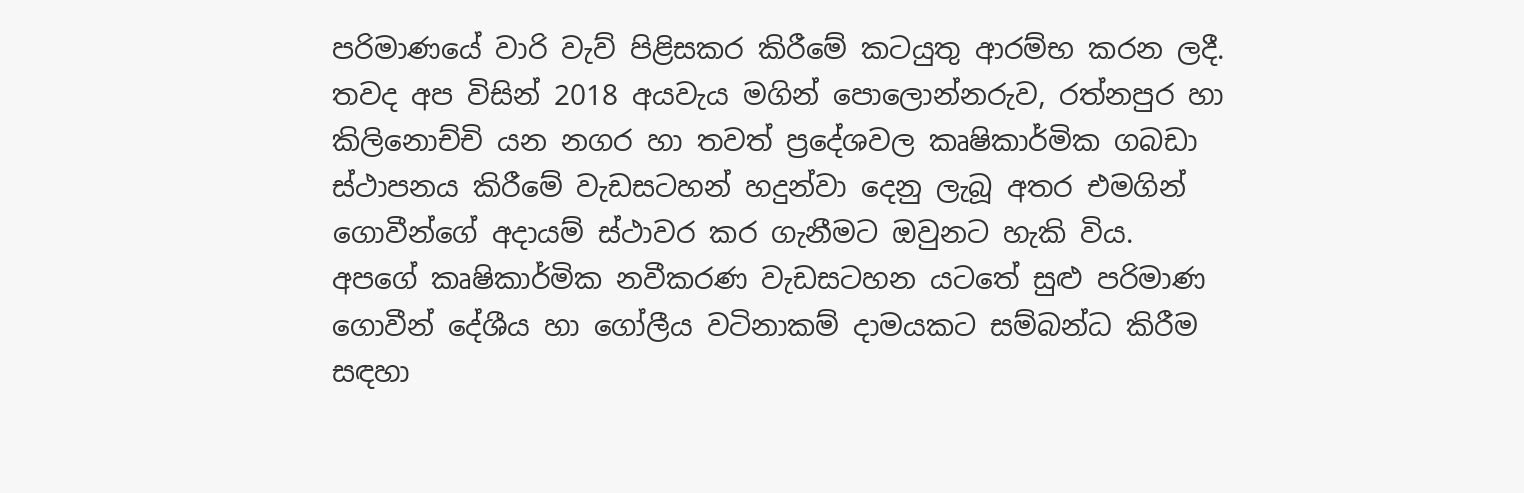පරිමාණයේ වාරි වැව් පිළිසකර කිරීමේ කටයුතු ආරම්භ කරන ලදී. තවද අප විසින් 2018 අයවැය මගින් පොලොන්නරුව, රත්නපුර හා කිලිනොච්චි යන නගර හා තවත් ප්‍රදේශවල කෘෂිකාර්මික ගබඩා ස්ථාපනය කිරීමේ වැඩසටහන් හදුන්වා දෙනු ලැබූ අතර එමගින් ගොවීන්ගේ අදායම් ස්ථාවර කර ගැනීමට ඔවුනට හැකි විය.
අපගේ කෘෂිකාර්මික නවීකරණ වැඩසටහන යටතේ සුළු පරිමාණ ගොවීන් දේශීය හා ගෝලීය වටිනාකම් දාමයකට සම්බන්ධ කිරීම සඳහා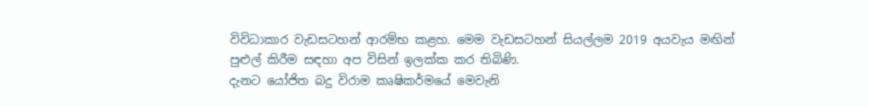විවිධාකාර වැඩසටහන් ආරම්භ කළහ. මෙම වැඩසටහන් සියල්ලම 2019 අයවැය මඟින් පුළුල් කිරීම සඳහා අප විසින් ඉලක්ක කර තිබිණි.
දැනට යෝජිත බදු විරාම කෘෂිකර්මයේ මෙවැනි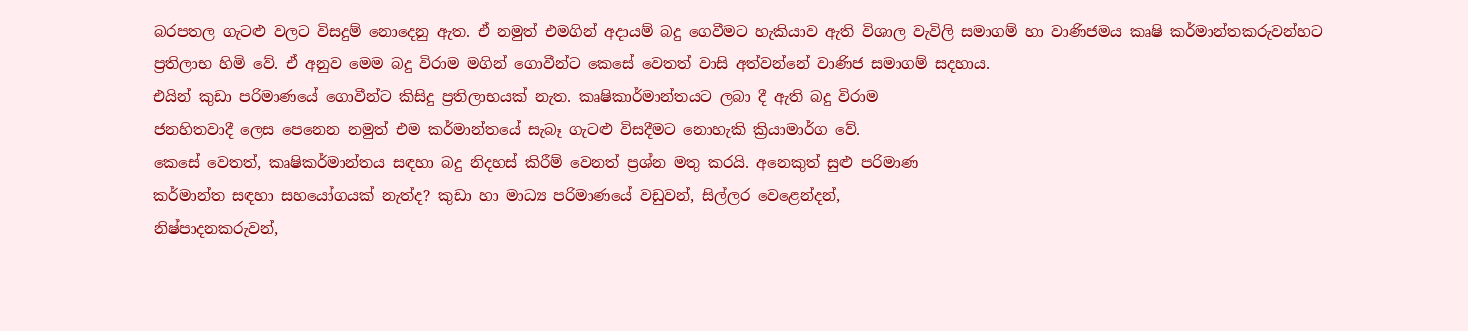බරපතල ගැටළු වලට විසදුම් නොදෙනු ඇත. ඒ නමුත් එමගින් අදායම් බදු ගෙවීමට හැකියාව ඇති විශාල වැවිලි සමාගම් හා වාණිජමය කෘෂි කර්මාන්තකරුවන්හට ප්‍රතිලාභ හිමි වේ. ඒ අනුව මෙම බදු විරාම මගින් ගොවීන්ට කෙසේ වෙතත් වාසි අත්වන්නේ වාණිජ සමාගම් සදහාය.
එයින් කුඩා පරිමාණයේ ගොවීන්ට කිසිදු ප්‍රතිලාභයක් නැත. කෘෂිකාර්මාන්තයට ලබා දී ඇති බදු විරාම
ජනහිතවාදී ලෙස පෙනෙන නමුත් එම කර්මාන්තයේ සැබෑ ගැටළු විසදීමට නොහැකි ක්‍රියාමාර්ග වේ.
කෙසේ වෙතත්, කෘෂිකර්මාන්තය සඳහා බදු නිදහස් කිරීම් වෙනත් ප්‍රශ්න මතු කරයි. අනෙකුත් සුළු පරිමාණ
කර්මාන්ත සඳහා සහයෝගයක් නැත්ද? කුඩා හා මාධ්‍ය පරිමාණයේ වඩුවන්, සිල්ලර වෙළෙන්දන්,
නිෂ්පාදනකරුවන්,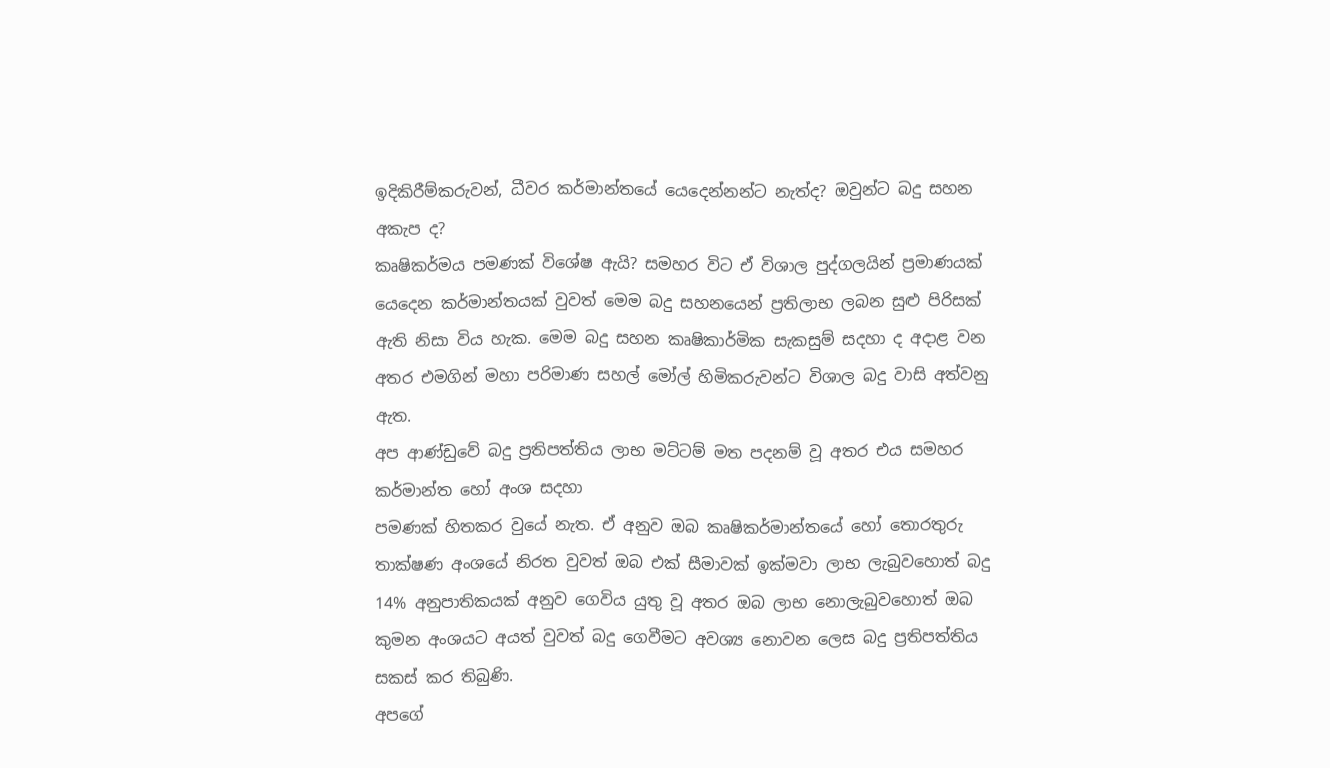ඉදිකිරීම්කරුවන්, ධීවර කර්මාන්තයේ යෙදෙන්නන්ට නැත්ද? ඔවුන්ට බදු සහන අකැප ද?
කෘෂිකර්මය පමණක් විශේෂ ඇයි? සමහර විට ඒ විශාල පුද්ගලයින් ප්‍රමාණයක් යෙදෙන කර්මාන්තයක් වුවත් මෙම බදු සහනයෙන් ප්‍රතිලාභ ලබන සුළු පිරිසක් ඇති නිසා විය හැක. මෙම බදු සහන කෘෂිකාර්මික සැකසුම් සදහා ද අදාළ වන අතර එමගින් මහා පරිමාණ සහල් මෝල් හිමිකරුවන්ට විශාල බදු වාසි අත්වනු ඇත.
අප ආණ්ඩුවේ බදු ප්‍රතිපත්තිය ලාභ මට්ටම් මත පදනම් වූ අතර එය සමහර කර්මාන්ත හෝ අංශ සදහා
පමණක් හිතකර වුයේ නැත. ඒ අනුව ඔබ කෘෂිකර්මාන්තයේ හෝ තොරතුරු තාක්ෂණ අංශයේ නිරත වුවත් ඔබ එක් සීමාවක් ඉක්මවා ලාභ ලැබුවහොත් බදු 14% අනුපාතිකයක් අනුව ගෙවිය යුතු වූ අතර ඔබ ලාභ නොලැබුවහොත් ඔබ කුමන අංශයට අයත් වුවත් බදු ගෙවීමට අවශ්‍ය නොවන ලෙස බදු ප්‍රතිපත්තිය සකස් කර තිබුණි.
අපගේ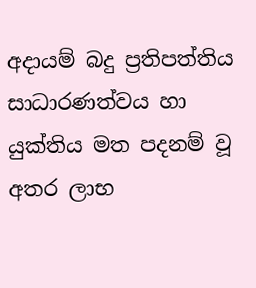අදායම් බදු ප්‍රතිපත්තිය සාධාරණත්වය හා යුක්තිය මත පදනම් වූ අතර ලාභ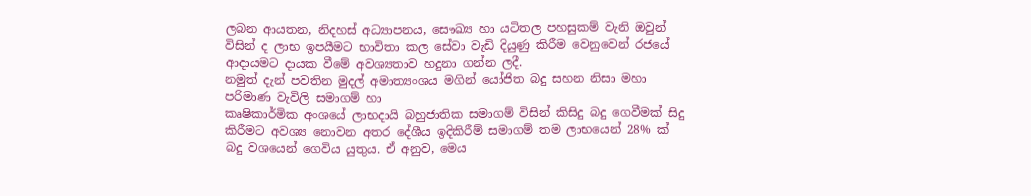ලබන ආයතන, නිදහස් අධ්‍යාපනය, සෞඛ්‍ය හා යටිතල පහසුකම් වැනි ඔවුන් විසින් ද ලාභ ඉපයීමට භාවිතා කල සේවා වැඩි දියුණු කිරීම වෙනුවෙන් රජයේ ආදායමට දායක වීමේ අවශ්‍යතාව හදුනා ගන්න ලදී.
නමුත් දැන් පවතින මුදල් අමාත්‍යංශය මගින් යෝජිත බදු සහන නිසා මහා පරිමාණ වැවිලි සමාගම් හා
කෘෂිකාර්මික අංශයේ ලාභදායි බහුජාතික සමාගම් විසින් කිසිදු බදු ගෙවීමක් සිදු කිරීමට අවශ්‍ය නොවන අතර දේශීය ඉදිකිරීම් සමාගම් තම ලාභයෙන් 28% ක් බදු වශයෙන් ගෙවිය යුතුය. ඒ අනුව, මෙය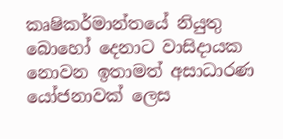කෘෂිකර්මාන්තයේ නියුතු බොහෝ දෙනාට වාසිදායක නොවන ඉතාමත් අසාධාරණ යෝජනාවක් ලෙස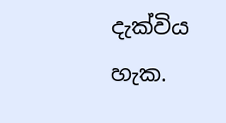දැක්විය හැක.